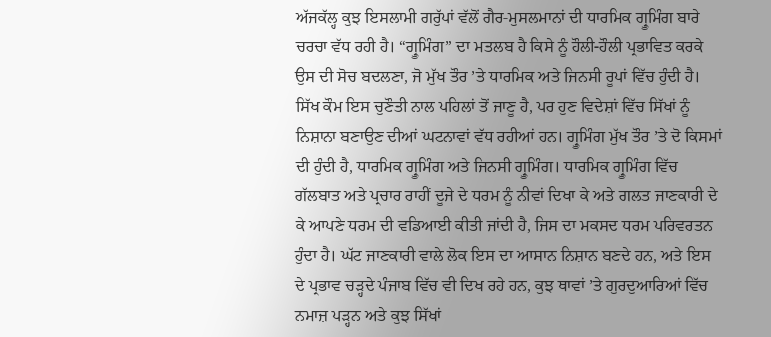ਅੱਜਕੱਲ੍ਹ ਕੁਝ ਇਸਲਾਮੀ ਗਰੁੱਪਾਂ ਵੱਲੋਂ ਗੈਰ‑ਮੁਸਲਮਾਨਾਂ ਦੀ ਧਾਰਮਿਕ ਗ੍ਰੂਮਿੰਗ ਬਾਰੇ ਚਰਚਾ ਵੱਧ ਰਹੀ ਹੈ। “ਗ੍ਰੂਮਿੰਗ” ਦਾ ਮਤਲਬ ਹੈ ਕਿਸੇ ਨੂੰ ਹੌਲੀ-ਹੌਲੀ ਪ੍ਰਭਾਵਿਤ ਕਰਕੇ ਉਸ ਦੀ ਸੋਚ ਬਦਲਣਾ, ਜੋ ਮੁੱਖ ਤੌਰ ’ਤੇ ਧਾਰਮਿਕ ਅਤੇ ਜਿਨਸੀ ਰੂਪਾਂ ਵਿੱਚ ਹੁੰਦੀ ਹੈ। ਸਿੱਖ ਕੌਮ ਇਸ ਚੁਣੌਤੀ ਨਾਲ ਪਹਿਲਾਂ ਤੋਂ ਜਾਣੂ ਹੈ, ਪਰ ਹੁਣ ਵਿਦੇਸ਼ਾਂ ਵਿੱਚ ਸਿੱਖਾਂ ਨੂੰ ਨਿਸ਼ਾਨਾ ਬਣਾਉਣ ਦੀਆਂ ਘਟਨਾਵਾਂ ਵੱਧ ਰਹੀਆਂ ਹਨ। ਗ੍ਰੂਮਿੰਗ ਮੁੱਖ ਤੌਰ ’ਤੇ ਦੋ ਕਿਸਮਾਂ ਦੀ ਹੁੰਦੀ ਹੈ, ਧਾਰਮਿਕ ਗ੍ਰੂਮਿੰਗ ਅਤੇ ਜਿਨਸੀ ਗ੍ਰੂਮਿੰਗ। ਧਾਰਮਿਕ ਗ੍ਰੂਮਿੰਗ ਵਿੱਚ ਗੱਲਬਾਤ ਅਤੇ ਪ੍ਰਚਾਰ ਰਾਹੀਂ ਦੂਜੇ ਦੇ ਧਰਮ ਨੂੰ ਨੀਵਾਂ ਦਿਖਾ ਕੇ ਅਤੇ ਗਲਤ ਜਾਣਕਾਰੀ ਦੇ ਕੇ ਆਪਣੇ ਧਰਮ ਦੀ ਵਡਿਆਈ ਕੀਤੀ ਜਾਂਦੀ ਹੈ, ਜਿਸ ਦਾ ਮਕਸਦ ਧਰਮ ਪਰਿਵਰਤਨ ਹੁੰਦਾ ਹੈ। ਘੱਟ ਜਾਣਕਾਰੀ ਵਾਲੇ ਲੋਕ ਇਸ ਦਾ ਆਸਾਨ ਨਿਸ਼ਾਨ ਬਣਦੇ ਹਨ, ਅਤੇ ਇਸ ਦੇ ਪ੍ਰਭਾਵ ਚੜ੍ਹਦੇ ਪੰਜਾਬ ਵਿੱਚ ਵੀ ਦਿਖ ਰਹੇ ਹਨ, ਕੁਝ ਥਾਵਾਂ ’ਤੇ ਗੁਰਦੁਆਰਿਆਂ ਵਿੱਚ ਨਮਾਜ਼ ਪੜ੍ਹਨ ਅਤੇ ਕੁਝ ਸਿੱਖਾਂ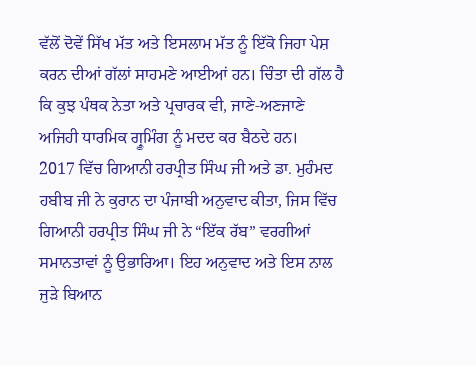ਵੱਲੋਂ ਦੋਵੇਂ ਸਿੱਖ ਮੱਤ ਅਤੇ ਇਸਲਾਮ ਮੱਤ ਨੂੰ ਇੱਕੋ ਜਿਹਾ ਪੇਸ਼ ਕਰਨ ਦੀਆਂ ਗੱਲਾਂ ਸਾਹਮਣੇ ਆਈਆਂ ਹਨ। ਚਿੰਤਾ ਦੀ ਗੱਲ ਹੈ ਕਿ ਕੁਝ ਪੰਥਕ ਨੇਤਾ ਅਤੇ ਪ੍ਰਚਾਰਕ ਵੀ, ਜਾਣੇ‑ਅਣਜਾਣੇ ਅਜਿਹੀ ਧਾਰਮਿਕ ਗ੍ਰੂਮਿੰਗ ਨੂੰ ਮਦਦ ਕਰ ਬੈਠਦੇ ਹਨ।
2017 ਵਿੱਚ ਗਿਆਨੀ ਹਰਪ੍ਰੀਤ ਸਿੰਘ ਜੀ ਅਤੇ ਡਾ. ਮੁਹੰਮਦ ਹਬੀਬ ਜੀ ਨੇ ਕੁਰਾਨ ਦਾ ਪੰਜਾਬੀ ਅਨੁਵਾਦ ਕੀਤਾ, ਜਿਸ ਵਿੱਚ ਗਿਆਨੀ ਹਰਪ੍ਰੀਤ ਸਿੰਘ ਜੀ ਨੇ “ਇੱਕ ਰੱਬ” ਵਰਗੀਆਂ ਸਮਾਨਤਾਵਾਂ ਨੂੰ ਉਭਾਰਿਆ। ਇਹ ਅਨੁਵਾਦ ਅਤੇ ਇਸ ਨਾਲ ਜੁੜੇ ਬਿਆਨ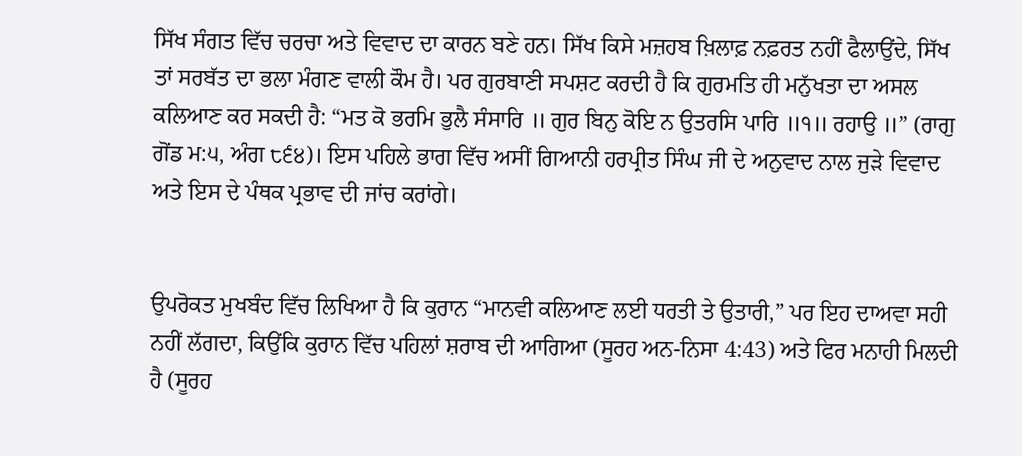ਸਿੱਖ ਸੰਗਤ ਵਿੱਚ ਚਰਚਾ ਅਤੇ ਵਿਵਾਦ ਦਾ ਕਾਰਨ ਬਣੇ ਹਨ। ਸਿੱਖ ਕਿਸੇ ਮਜ਼ਹਬ ਖ਼ਿਲਾਫ਼ ਨਫ਼ਰਤ ਨਹੀਂ ਫੈਲਾਉਂਦੇ, ਸਿੱਖ ਤਾਂ ਸਰਬੱਤ ਦਾ ਭਲਾ ਮੰਗਣ ਵਾਲੀ ਕੌਮ ਹੈ। ਪਰ ਗੁਰਬਾਣੀ ਸਪਸ਼ਟ ਕਰਦੀ ਹੈ ਕਿ ਗੁਰਮਤਿ ਹੀ ਮਨੁੱਖਤਾ ਦਾ ਅਸਲ ਕਲਿਆਣ ਕਰ ਸਕਦੀ ਹੈ: “ਮਤ ਕੋ ਭਰਮਿ ਭੁਲੈ ਸੰਸਾਰਿ ॥ ਗੁਰ ਬਿਨੁ ਕੋਇ ਨ ਉਤਰਸਿ ਪਾਰਿ ॥੧॥ ਰਹਾਉ ॥” (ਰਾਗੁ ਗੋਂਡ ਮ:੫, ਅੰਗ ੮੬੪)। ਇਸ ਪਹਿਲੇ ਭਾਗ ਵਿੱਚ ਅਸੀਂ ਗਿਆਨੀ ਹਰਪ੍ਰੀਤ ਸਿੰਘ ਜੀ ਦੇ ਅਨੁਵਾਦ ਨਾਲ ਜੁੜੇ ਵਿਵਾਦ ਅਤੇ ਇਸ ਦੇ ਪੰਥਕ ਪ੍ਰਭਾਵ ਦੀ ਜਾਂਚ ਕਰਾਂਗੇ।


ਉਪਰੋਕਤ ਮੁਖਬੰਦ ਵਿੱਚ ਲਿਖਿਆ ਹੈ ਕਿ ਕੁਰਾਨ “ਮਾਨਵੀ ਕਲਿਆਣ ਲਈ ਧਰਤੀ ਤੇ ਉਤਾਰੀ,” ਪਰ ਇਹ ਦਾਅਵਾ ਸਹੀ ਨਹੀਂ ਲੱਗਦਾ, ਕਿਉਂਕਿ ਕੁਰਾਨ ਵਿੱਚ ਪਹਿਲਾਂ ਸ਼ਰਾਬ ਦੀ ਆਗਿਆ (ਸੂਰਹ ਅਨ-ਨਿਸਾ 4:43) ਅਤੇ ਫਿਰ ਮਨਾਹੀ ਮਿਲਦੀ ਹੈ (ਸੂਰਹ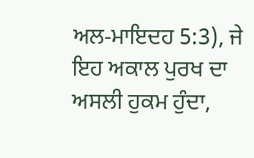ਅਲ‑ਮਾਇਦਹ 5:3), ਜੇ ਇਹ ਅਕਾਲ ਪੁਰਖ ਦਾ ਅਸਲੀ ਹੁਕਮ ਹੁੰਦਾ,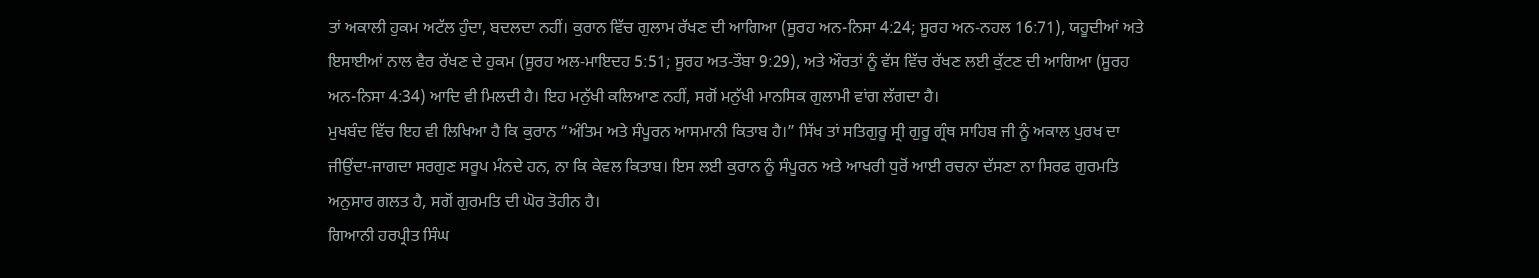ਤਾਂ ਅਕਾਲੀ ਹੁਕਮ ਅਟੱਲ ਹੁੰਦਾ, ਬਦਲਦਾ ਨਹੀਂ। ਕੁਰਾਨ ਵਿੱਚ ਗੁਲਾਮ ਰੱਖਣ ਦੀ ਆਗਿਆ (ਸੂਰਹ ਅਨ-ਨਿਸਾ 4:24; ਸੂਰਹ ਅਨ‑ਨਹਲ 16:71), ਯਹੂਦੀਆਂ ਅਤੇ ਇਸਾਈਆਂ ਨਾਲ ਵੈਰ ਰੱਖਣ ਦੇ ਹੁਕਮ (ਸੂਰਹ ਅਲ‑ਮਾਇਦਹ 5:51; ਸੂਰਹ ਅਤ‑ਤੌਬਾ 9:29), ਅਤੇ ਔਰਤਾਂ ਨੂੰ ਵੱਸ ਵਿੱਚ ਰੱਖਣ ਲਈ ਕੁੱਟਣ ਦੀ ਆਗਿਆ (ਸੂਰਹ ਅਨ-ਨਿਸਾ 4:34) ਆਦਿ ਵੀ ਮਿਲਦੀ ਹੈ। ਇਹ ਮਨੁੱਖੀ ਕਲਿਆਣ ਨਹੀਂ, ਸਗੋਂ ਮਨੁੱਖੀ ਮਾਨਸਿਕ ਗੁਲਾਮੀ ਵਾਂਗ ਲੱਗਦਾ ਹੈ।
ਮੁਖਬੰਦ ਵਿੱਚ ਇਹ ਵੀ ਲਿਖਿਆ ਹੈ ਕਿ ਕੁਰਾਨ “ਅੰਤਿਮ ਅਤੇ ਸੰਪੂਰਨ ਆਸਮਾਨੀ ਕਿਤਾਬ ਹੈ।” ਸਿੱਖ ਤਾਂ ਸਤਿਗੁਰੂ ਸ੍ਰੀ ਗੁਰੂ ਗ੍ਰੰਥ ਸਾਹਿਬ ਜੀ ਨੂੰ ਅਕਾਲ ਪੁਰਖ ਦਾ ਜੀਉਂਦਾ‑ਜਾਗਦਾ ਸਰਗੁਣ ਸਰੂਪ ਮੰਨਦੇ ਹਨ, ਨਾ ਕਿ ਕੇਵਲ ਕਿਤਾਬ। ਇਸ ਲਈ ਕੁਰਾਨ ਨੂੰ ਸੰਪੂਰਨ ਅਤੇ ਆਖਰੀ ਧੁਰੋਂ ਆਈ ਰਚਨਾ ਦੱਸਣਾ ਨਾ ਸਿਰਫ ਗੁਰਮਤਿ ਅਨੁਸਾਰ ਗਲਤ ਹੈ, ਸਗੋਂ ਗੁਰਮਤਿ ਦੀ ਘੋਰ ਤੋਹੀਨ ਹੈ।
ਗਿਆਨੀ ਹਰਪ੍ਰੀਤ ਸਿੰਘ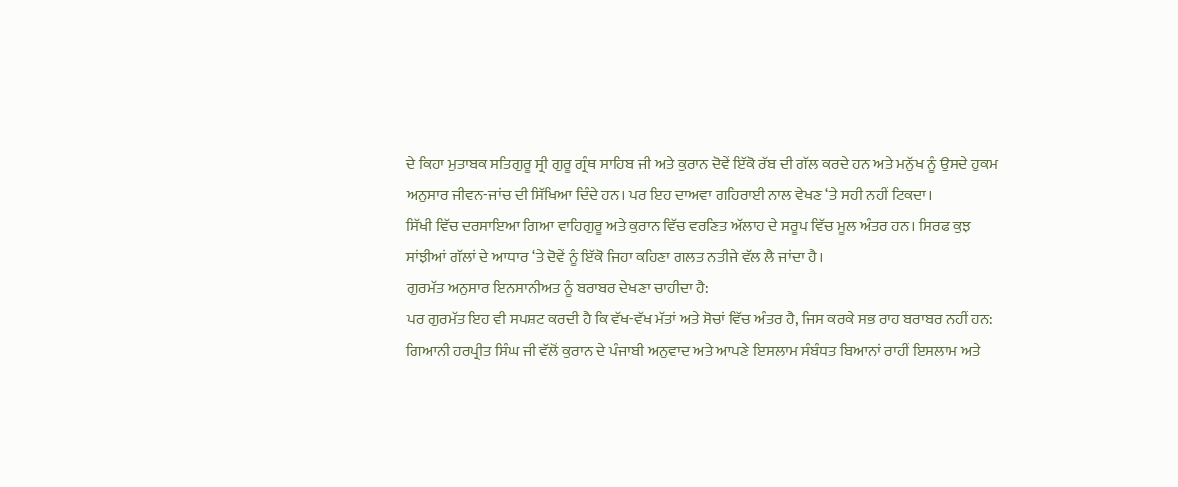ਦੇ ਕਿਹਾ ਮੁਤਾਬਕ ਸਤਿਗੁਰੂ ਸ੍ਰੀ ਗੁਰੂ ਗ੍ਰੰਥ ਸਾਹਿਬ ਜੀ ਅਤੇ ਕੁਰਾਨ ਦੋਵੇਂ ਇੱਕੋ ਰੱਬ ਦੀ ਗੱਲ ਕਰਦੇ ਹਨ ਅਤੇ ਮਨੁੱਖ ਨੂੰ ਉਸਦੇ ਹੁਕਮ ਅਨੁਸਾਰ ਜੀਵਨ-ਜਾਂਚ ਦੀ ਸਿੱਖਿਆ ਦਿੰਦੇ ਹਨ। ਪਰ ਇਹ ਦਾਅਵਾ ਗਹਿਰਾਈ ਨਾਲ ਵੇਖਣ ‘ਤੇ ਸਹੀ ਨਹੀਂ ਟਿਕਦਾ।
ਸਿੱਖੀ ਵਿੱਚ ਦਰਸਾਇਆ ਗਿਆ ਵਾਹਿਗੁਰੂ ਅਤੇ ਕੁਰਾਨ ਵਿੱਚ ਵਰਣਿਤ ਅੱਲਾਹ ਦੇ ਸਰੂਪ ਵਿੱਚ ਮੂਲ ਅੰਤਰ ਹਨ। ਸਿਰਫ ਕੁਝ ਸਾਂਝੀਆਂ ਗੱਲਾਂ ਦੇ ਆਧਾਰ ‘ਤੇ ਦੋਵੇਂ ਨੂੰ ਇੱਕੋ ਜਿਹਾ ਕਹਿਣਾ ਗਲਤ ਨਤੀਜੇ ਵੱਲ ਲੈ ਜਾਂਦਾ ਹੈ।
ਗੁਰਮੱਤ ਅਨੁਸਾਰ ਇਨਸਾਨੀਅਤ ਨੂੰ ਬਰਾਬਰ ਦੇਖਣਾ ਚਾਹੀਦਾ ਹੈ:
ਪਰ ਗੁਰਮੱਤ ਇਹ ਵੀ ਸਪਸ਼ਟ ਕਰਦੀ ਹੈ ਕਿ ਵੱਖ-ਵੱਖ ਮੱਤਾਂ ਅਤੇ ਸੋਚਾਂ ਵਿੱਚ ਅੰਤਰ ਹੈ, ਜਿਸ ਕਰਕੇ ਸਭ ਰਾਹ ਬਰਾਬਰ ਨਹੀਂ ਹਨ:
ਗਿਆਨੀ ਹਰਪ੍ਰੀਤ ਸਿੰਘ ਜੀ ਵੱਲੋਂ ਕੁਰਾਨ ਦੇ ਪੰਜਾਬੀ ਅਨੁਵਾਦ ਅਤੇ ਆਪਣੇ ਇਸਲਾਮ ਸੰਬੰਧਤ ਬਿਆਨਾਂ ਰਾਹੀਂ ਇਸਲਾਮ ਅਤੇ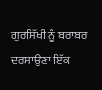ਗੁਰਸਿੱਖੀ ਨੂੰ ਬਰਾਬਰ ਦਰਸਾਉਣਾ ਇੱਕ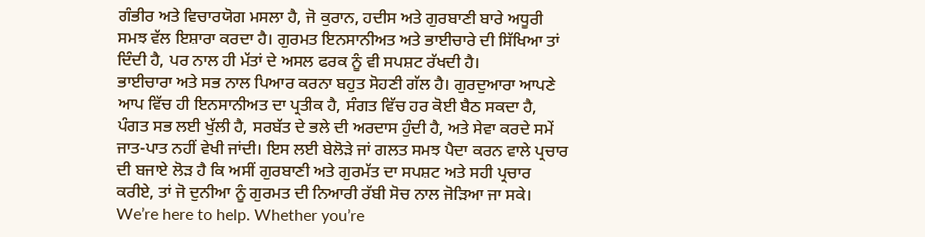ਗੰਭੀਰ ਅਤੇ ਵਿਚਾਰਯੋਗ ਮਸਲਾ ਹੈ, ਜੋ ਕੁਰਾਨ, ਹਦੀਸ ਅਤੇ ਗੁਰਬਾਣੀ ਬਾਰੇ ਅਧੂਰੀ ਸਮਝ ਵੱਲ ਇਸ਼ਾਰਾ ਕਰਦਾ ਹੈ। ਗੁਰਮਤ ਇਨਸਾਨੀਅਤ ਅਤੇ ਭਾਈਚਾਰੇ ਦੀ ਸਿੱਖਿਆ ਤਾਂ ਦਿੰਦੀ ਹੈ, ਪਰ ਨਾਲ ਹੀ ਮੱਤਾਂ ਦੇ ਅਸਲ ਫਰਕ ਨੂੰ ਵੀ ਸਪਸ਼ਟ ਰੱਖਦੀ ਹੈ।
ਭਾਈਚਾਰਾ ਅਤੇ ਸਭ ਨਾਲ ਪਿਆਰ ਕਰਨਾ ਬਹੁਤ ਸੋਹਣੀ ਗੱਲ ਹੈ। ਗੁਰਦੁਆਰਾ ਆਪਣੇ ਆਪ ਵਿੱਚ ਹੀ ਇਨਸਾਨੀਅਤ ਦਾ ਪ੍ਰਤੀਕ ਹੈ, ਸੰਗਤ ਵਿੱਚ ਹਰ ਕੋਈ ਬੈਠ ਸਕਦਾ ਹੈ, ਪੰਗਤ ਸਭ ਲਈ ਖੁੱਲੀ ਹੈ, ਸਰਬੱਤ ਦੇ ਭਲੇ ਦੀ ਅਰਦਾਸ ਹੁੰਦੀ ਹੈ, ਅਤੇ ਸੇਵਾ ਕਰਦੇ ਸਮੇਂ ਜਾਤ-ਪਾਤ ਨਹੀਂ ਵੇਖੀ ਜਾਂਦੀ। ਇਸ ਲਈ ਬੇਲੋੜੇ ਜਾਂ ਗਲਤ ਸਮਝ ਪੈਦਾ ਕਰਨ ਵਾਲੇ ਪ੍ਰਚਾਰ ਦੀ ਬਜਾਏ ਲੋੜ ਹੈ ਕਿ ਅਸੀਂ ਗੁਰਬਾਣੀ ਅਤੇ ਗੁਰਮੱਤ ਦਾ ਸਪਸ਼ਟ ਅਤੇ ਸਹੀ ਪ੍ਰਚਾਰ ਕਰੀਏ, ਤਾਂ ਜੋ ਦੁਨੀਆ ਨੂੰ ਗੁਰਮਤ ਦੀ ਨਿਆਰੀ ਰੱਬੀ ਸੋਚ ਨਾਲ ਜੋੜਿਆ ਜਾ ਸਕੇ।
We’re here to help. Whether you’re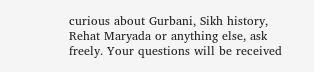curious about Gurbani, Sikh history, Rehat Maryada or anything else, ask freely. Your questions will be received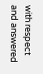with respect and answered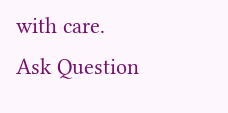with care.
Ask Question